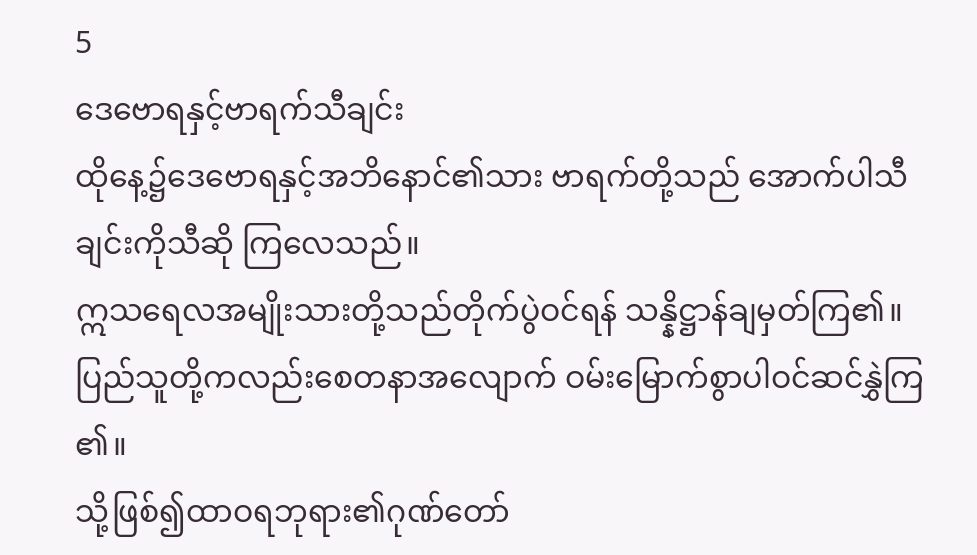5
ဒေဗောရနှင့်ဗာရက်သီချင်း
ထိုနေ့၌ဒေဗောရနှင့်အဘိနောင်၏သား ဗာရက်တို့သည် အောက်ပါသီချင်းကိုသီဆို ကြလေသည်။
ဣသရေလအမျိုးသားတို့သည်တိုက်ပွဲဝင်ရန် သန္နိဋ္ဌာန်ချမှတ်ကြ၏။
ပြည်သူတို့ကလည်းစေတနာအလျောက် ဝမ်းမြောက်စွာပါဝင်ဆင်နွှဲကြ၏။
သို့ဖြစ်၍ထာဝရဘုရား၏ဂုဏ်တော်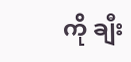ကို ချီး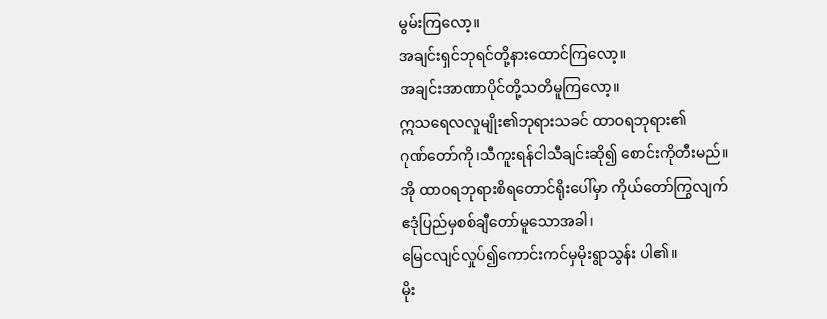မွမ်းကြလော့။
အချင်းရှင်ဘုရင်တို့နားထောင်ကြလော့။
အချင်းအာဏာပိုင်တို့သတိမူကြလော့။
ဣသရေလလူမျိုး၏ဘုရားသခင် ထာဝရဘုရား၏
ဂုဏ်တော်ကို၊သီကူးရန်ငါသီချင်းဆို၍ စောင်းကိုတီးမည်။
အို ထာဝရဘုရားစိရတောင်ရိုးပေါ်မှာ ကိုယ်တော်ကြွလျက်
ဧဒုံပြည်မှစစ်ချီတော်မူသောအခါ၊
မြေငလျင်လှုပ်၍ကောင်းကင်မှမိုးရွာသွန်း ပါ၏။
မိုး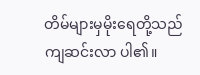တိမ်များမှမိုးရေတို့သည်ကျဆင်းလာ ပါ၏။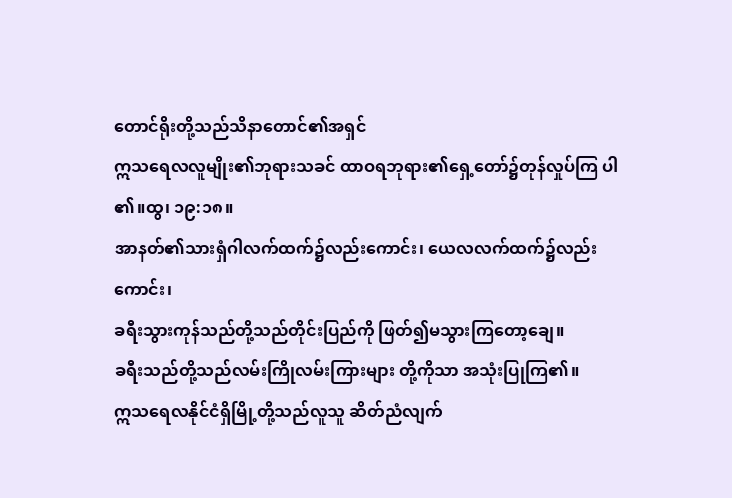တောင်ရိုးတို့သည်သိနာတောင်၏အရှင်
ဣသရေလလူမျိုး၏ဘုရားသခင် ထာဝရဘုရား၏ရှေ့တော်၌တုန်လှုပ်ကြ ပါ၏။ထွ၊ ၁၉:၁၈။
အာနတ်၏သားရှံဂါလက်ထက်၌လည်းကောင်း၊ ယေလလက်ထက်၌လည်းကောင်း၊
ခရီးသွားကုန်သည်တို့သည်တိုင်းပြည်ကို ဖြတ်၍မသွားကြတော့ချေ။
ခရီးသည်တို့သည်လမ်းကြိုလမ်းကြားများ တို့ကိုသာ အသုံးပြုကြ၏။
ဣသရေလနိုင်ငံရှိမြို့တို့သည်လူသူ ဆိတ်ညံလျက်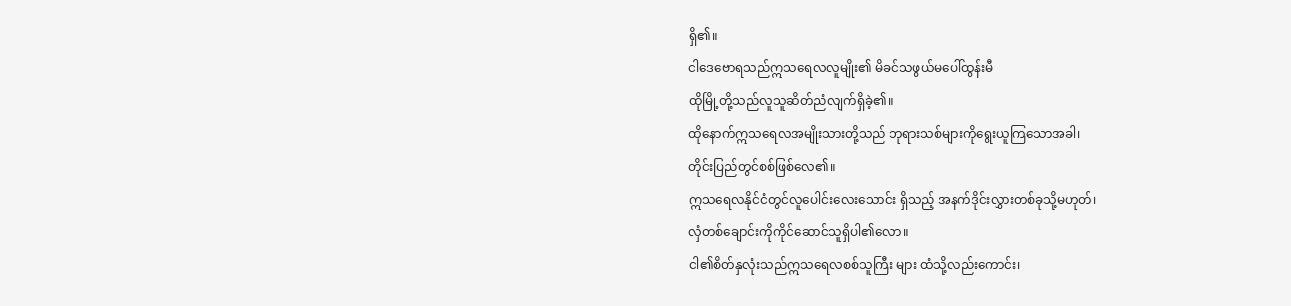ရှိ၏။
ငါဒေဗောရသည်ဣသရေလလူမျိုး၏ မိခင်သဖွယ်မပေါ်ထွန်းမီ
ထိုမြို့တို့သည်လူသူဆိတ်ညံလျက်ရှိခဲ့၏။
ထိုနောက်ဣသရေလအမျိုးသားတို့သည် ဘုရားသစ်များကိုရွေးယူကြသောအခါ၊
တိုင်းပြည်တွင်စစ်ဖြစ်လေ၏။
ဣသရေလနိုင်ငံတွင်လူပေါင်းလေးသောင်း ရှိသည့် အနက်ဒိုင်းလွှားတစ်ခုသို့မဟုတ်၊
လှံတစ်ချောင်းကိုကိုင်ဆောင်သူရှိပါ၏လော။
ငါ၏စိတ်နှလုံးသည်ဣသရေလစစ်သူကြီး များ ထံသို့လည်းကောင်း၊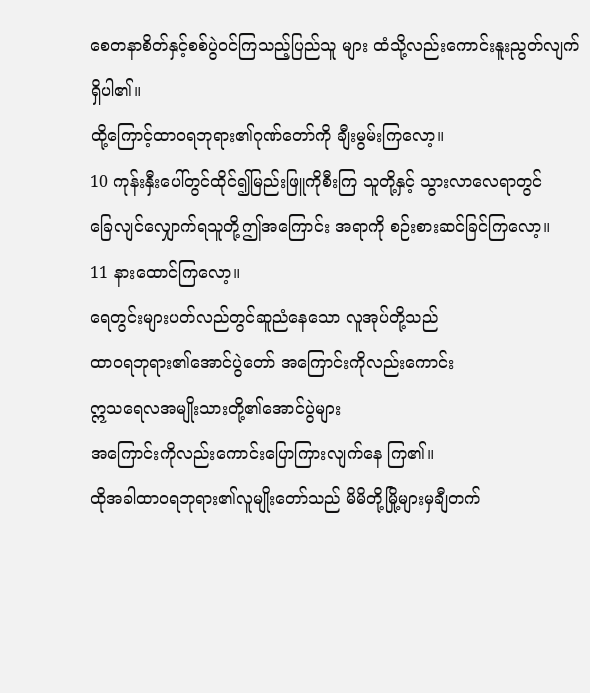စေတနာစိတ်နှင့်စစ်ပွဲဝင်ကြသည့်ပြည်သူ များ ထံသို့လည်းကောင်းနူးညွတ်လျက်ရှိပါ၏။
ထို့ကြောင့်ထာဝရဘုရား၏ဂုဏ်တော်ကို ချီးမွမ်းကြလော့။
10 ကုန်းနှီးပေါ်တွင်ထိုင်၍မြည်းဖြူကိုစီးကြ သူတို့နှင့် သွားလာလေရာတွင်
ခြေလျင်လျှောက်ရသူတို့ဤအကြောင်း အရာကို စဉ်းစားဆင်ခြင်ကြလော့။
11 နားထောင်ကြလော့။
ရေတွင်းများပတ်လည်တွင်ဆူညံနေသော လူအုပ်တို့သည်
ထာဝရဘုရား၏အောင်ပွဲတော် အကြောင်းကိုလည်းကောင်း
ဣသရေလအမျိုးသားတို့၏အောင်ပွဲများ
အကြောင်းကိုလည်းကောင်းပြောကြားလျက်နေ ကြ၏။
ထိုအခါထာဝရဘုရား၏လူမျိုးတော်သည် မိမိတို့မြို့များမှချီတက်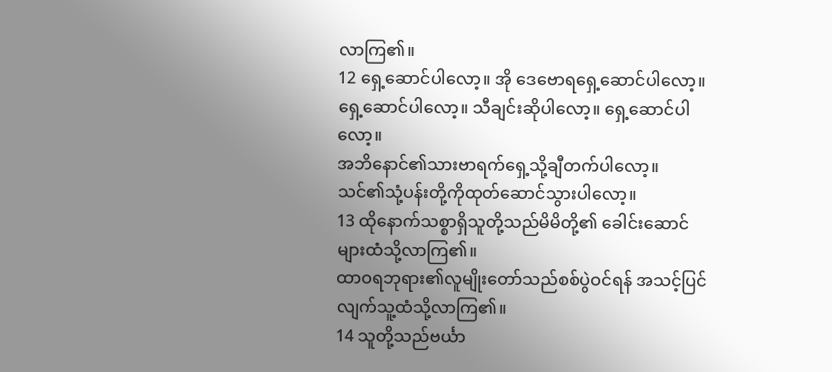လာကြ၏။
12 ရှေ့ဆောင်ပါလော့။ အို ဒေဗောရရှေ့ဆောင်ပါလော့။
ရှေ့ဆောင်ပါလော့။ သီချင်းဆိုပါလော့။ ရှေ့ဆောင်ပါလော့။
အဘိနောင်၏သားဗာရက်ရှေ့သို့ချီတက်ပါလော့။
သင်၏သုံ့ပန်းတို့ကိုထုတ်ဆောင်သွားပါလော့။
13 ထိုနောက်သစ္စာရှိသူတို့သည်မိမိတို့၏ ခေါင်းဆောင်များထံသို့လာကြ၏။
ထာဝရဘုရား၏လူမျိုးတော်သည်စစ်ပွဲဝင်ရန် အသင့်ပြင်လျက်သူ့ထံသို့လာကြ၏။
14 သူတို့သည်ဗင်္ယာ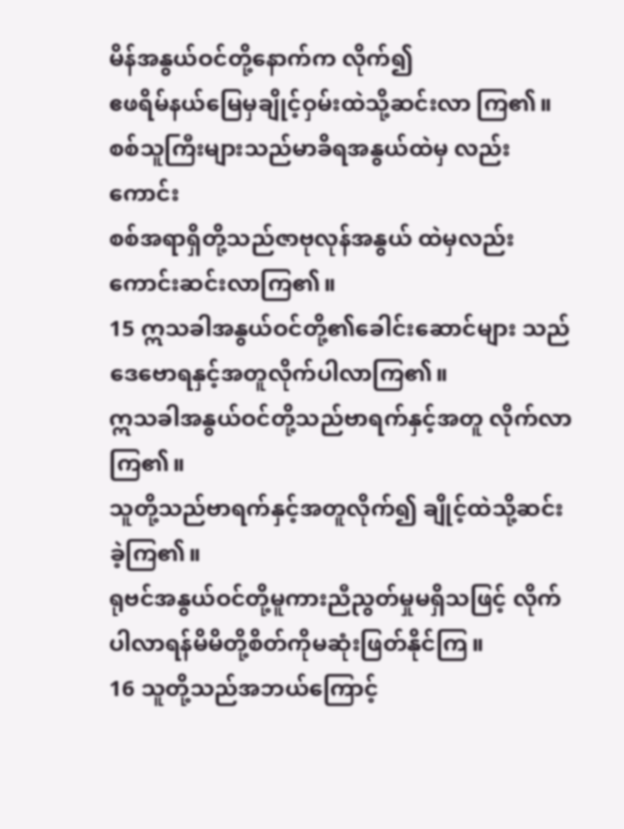မိန်အနွယ်ဝင်တို့နောက်က လိုက်၍
ဧဖရိမ်နယ်မြေမှချိုင့်ဝှမ်းထဲသို့ဆင်းလာ ကြ၏။
စစ်သူကြီးများသည်မာခိရအနွယ်ထဲမှ လည်းကောင်း
စစ်အရာရှိတို့သည်ဇာဗုလုန်အနွယ် ထဲမှလည်းကောင်းဆင်းလာကြ၏။
15 ဣသခါအနွယ်ဝင်တို့၏ခေါင်းဆောင်များ သည် ဒေဗောရနှင့်အတူလိုက်ပါလာကြ၏။
ဣသခါအနွယ်ဝင်တို့သည်ဗာရက်နှင့်အတူ လိုက်လာကြ၏။
သူတို့သည်ဗာရက်နှင့်အတူလိုက်၍ ချိုင့်ထဲသို့ဆင်းခဲ့ကြ၏။
ရုဗင်အနွယ်ဝင်တို့မူကားညီညွတ်မှုမရှိသဖြင့် လိုက်ပါလာရန်မိမိတို့စိတ်ကိုမဆုံးဖြတ်နိုင်ကြ။
16 သူတို့သည်အဘယ်ကြောင့်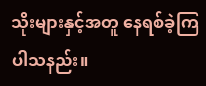သိုးများနှင့်အတူ နေရစ်ခဲ့ကြပါသနည်း။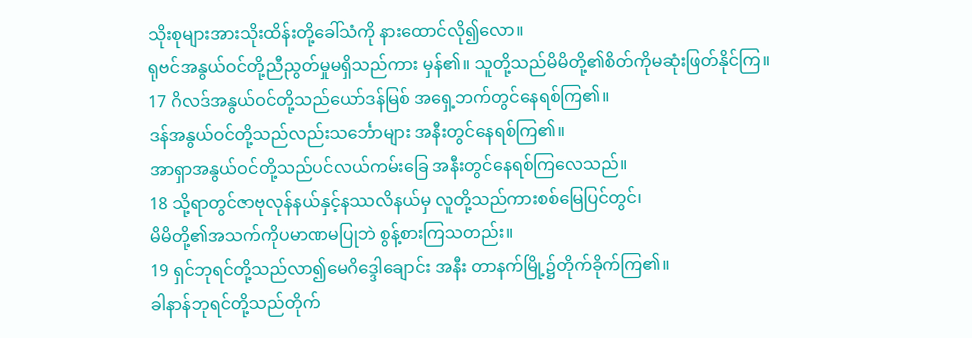သိုးစုများအားသိုးထိန်းတို့ခေါ်သံကို နားထောင်လို၍လော။
ရုဗင်အနွယ်ဝင်တို့ညီညွတ်မှုမရှိသည်ကား မှန်၏။ သူတို့သည်မိမိတို့၏စိတ်ကိုမဆုံးဖြတ်နိုင်ကြ။
17 ဂိလဒ်အနွယ်ဝင်တို့သည်ယော်ဒန်မြစ် အရှေ့ဘက်တွင်နေရစ်ကြ၏။
ဒန်အနွယ်ဝင်တို့သည်လည်းသင်္ဘောများ အနီးတွင်နေရစ်ကြ၏။
အာရှာအနွယ်ဝင်တို့သည်ပင်လယ်ကမ်းခြေ အနီးတွင်နေရစ်ကြလေသည်။
18 သို့ရာတွင်ဇာဗုလုန်နယ်နှင့်နဿလိနယ်မှ လူတို့သည်ကားစစ်မြေပြင်တွင်၊
မိမိတို့၏အသက်ကိုပမာဏမပြုဘဲ စွန့်စားကြသတည်း။
19 ရှင်ဘုရင်တို့သည်လာ၍မေဂိဒ္ဒေါချောင်း အနီး တာနက်မြို့၌တိုက်ခိုက်ကြ၏။
ခါနာန်ဘုရင်တို့သည်တိုက်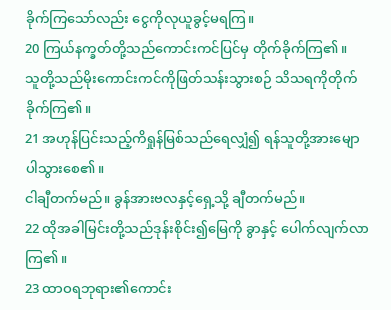ခိုက်ကြသော်လည်း ငွေကိုလုယူခွင့်မရကြ။
20 ကြယ်နက္ခတ်တို့သည်ကောင်းကင်ပြင်မှ တိုက်ခိုက်ကြ၏။
သူတို့သည်မိုးကောင်းကင်ကိုဖြတ်သန်းသွားစဉ် သိသရကိုတိုက်ခိုက်ကြ၏။
21 အဟုန်ပြင်းသည့်ကိရှုန်မြစ်သည်ရေလျှံ၍ ရန်သူတို့အားမျောပါသွားစေ၏။
ငါချီတက်မည်။ ခွန်အားဗလနှင့်ရှေ့သို့ ချီတက်မည်။
22 ထိုအခါမြင်းတို့သည်ဒုန်းစိုင်း၍မြေကို ခွာနှင့် ပေါက်လျက်လာကြ၏။
23 ထာဝရဘုရား၏ကောင်း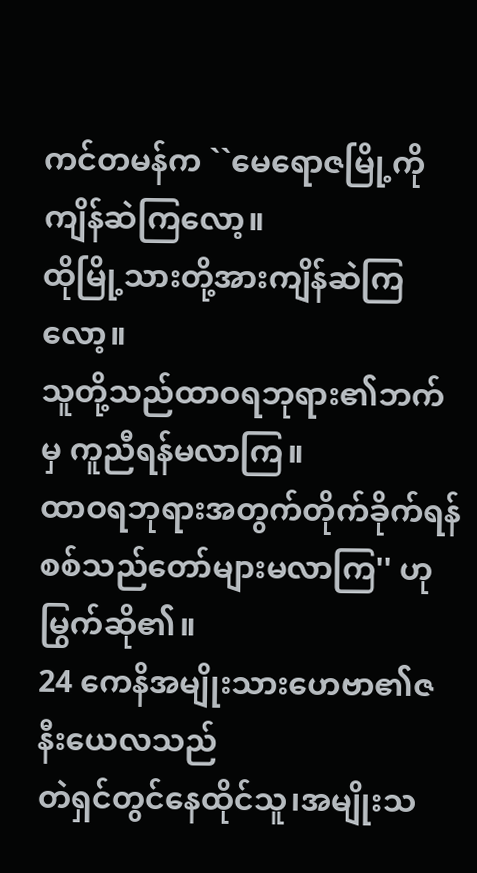ကင်တမန်က ``မေရောဇမြို့ကိုကျိန်ဆဲကြလော့။
ထိုမြို့သားတို့အားကျိန်ဆဲကြလော့။
သူတို့သည်ထာဝရဘုရား၏ဘက်မှ ကူညီရန်မလာကြ။
ထာဝရဘုရားအတွက်တိုက်ခိုက်ရန်
စစ်သည်တော်များမလာကြ'' ဟုမြွက်ဆို၏။
24 ကေနိအမျိုးသားဟေဗာ၏ဇနီးယေလသည်
တဲရှင်တွင်နေထိုင်သူ၊အမျိုးသ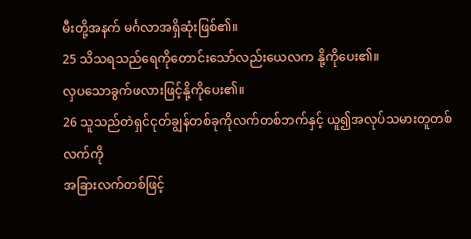မီးတို့အနက် မင်္ဂလာအရှိဆုံးဖြစ်၏။
25 သိသရသည်ရေကိုတောင်းသော်လည်းယေလက နို့ကိုပေး၏။
လှပသောခွက်ဖလားဖြင့်နို့ကိုပေး၏။
26 သူသည်တဲရှင်ငုတ်ချွန်တစ်ခုကိုလက်တစ်ဘက်နှင့် ယူ၍အလုပ်သမားတူတစ်လက်ကို
အခြားလက်တစ်ဖြင့်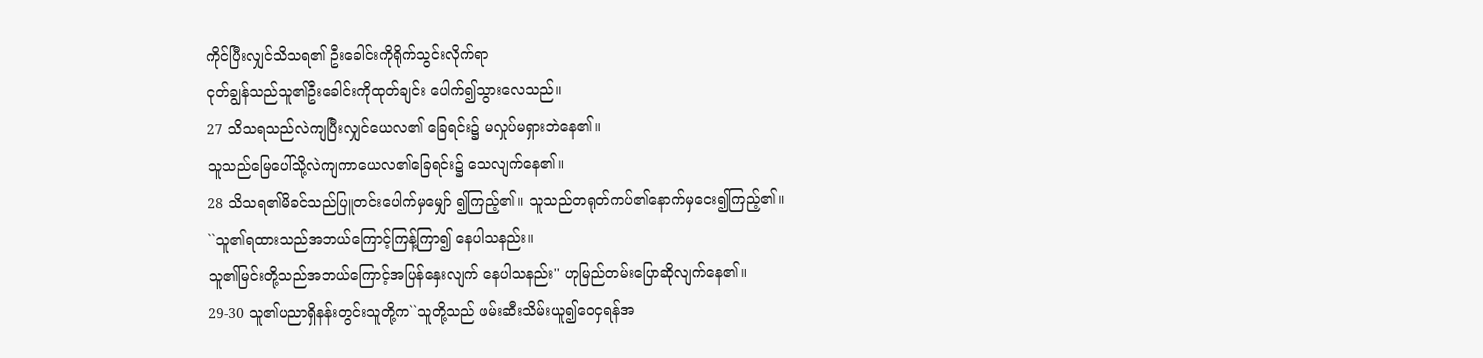ကိုင်ပြီးလျှင်သိသရ၏ ဦးခေါင်းကိုရိုက်သွင်းလိုက်ရာ
ငုတ်ချွန်သည်သူ၏ဦးခေါင်းကိုထုတ်ချင်း ပေါက်၍သွားလေသည်။
27 သိသရသည်လဲကျပြီးလျှင်ယေလ၏ ခြေရင်း၌ မလှုပ်မရှားဘဲနေ၏။
သူသည်မြေပေါ်သို့လဲကျကာယေလ၏ခြေရင်း၌ သေလျက်နေ၏။
28 သိသရ၏မိခင်သည်ပြူတင်းပေါက်မှမျှော် ၍ကြည့်၏။ သူသည်တရုတ်ကပ်၏နောက်မှငေး၍ကြည့်၏။
``သူ၏ရထားသည်အဘယ်ကြောင့်ကြန့်ကြာ၍ နေပါသနည်း။
သူ၏မြင်းတို့သည်အဘယ်ကြောင့်အပြန်နှေးလျက် နေပါသနည်း'' ဟုမြည်တမ်းပြောဆိုလျက်နေ၏။
29-30 သူ၏ပညာရှိနန်းတွင်းသူတို့က``သူတို့သည် ဖမ်းဆီးသိမ်းယူ၍ဝေငှရန်အ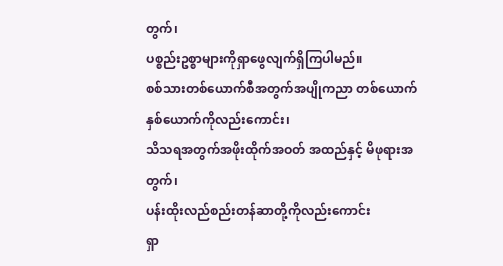တွက်၊
ပစ္စည်းဥစ္စာများကိုရှာဖွေလျက်ရှိကြပါမည်။
စစ်သားတစ်ယောက်စီအတွက်အပျိုကညာ တစ်ယောက်နှစ်ယောက်ကိုလည်းကောင်း၊
သိသရအတွက်အဖိုးထိုက်အဝတ် အထည်နှင့် မိဖုရားအတွက်၊
ပန်းထိုးလည်စည်းတန်ဆာတို့ကိုလည်းကောင်း
ရှာ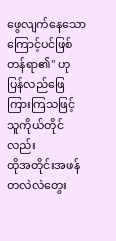ဖွေလျက်နေသောကြောင့်ပင်ဖြစ်တန်ရာ၏'' ဟု
ပြန်လည်ဖြေကြားကြသဖြင့်သူကိုယ်တိုင်လည်း
ထိုအတိုင်းအဖန်တလဲလဲတွေး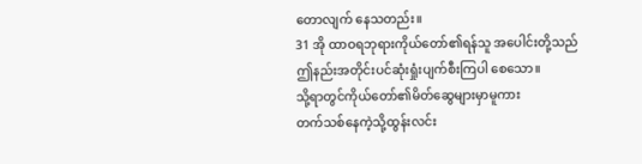တောလျက် နေသတည်း။
31 အို ထာဝရဘုရားကိုယ်တော်၏ရန်သူ အပေါင်းတို့သည်
ဤနည်းအတိုင်းပင်ဆုံးရှုံးပျက်စီးကြပါ စေသော။
သို့ရာတွင်ကိုယ်တော်၏မိတ်ဆွေများမှာမူကား
တက်သစ်နေကဲ့သို့ထွန်းလင်း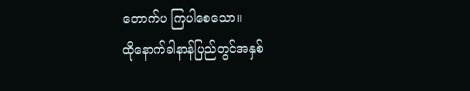တောက်ပ ကြပါစေသော။
ထိုနောက်ခါနာန်ပြည်တွင်အနှစ်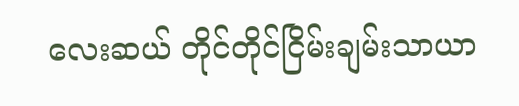လေးဆယ် တိုင်တိုင်ငြိမ်းချမ်းသာယာ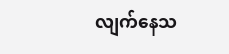လျက်နေသ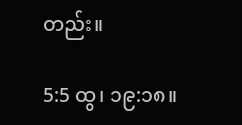တည်း။

5:5 ထွ၊ ၁၉:၁၈။